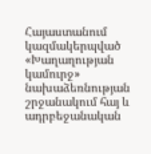Հայաստանում կազմակերպված «Խաղաղության կամուրջ» նախաձեռնության շրջանակում հայ և ադրբեջանական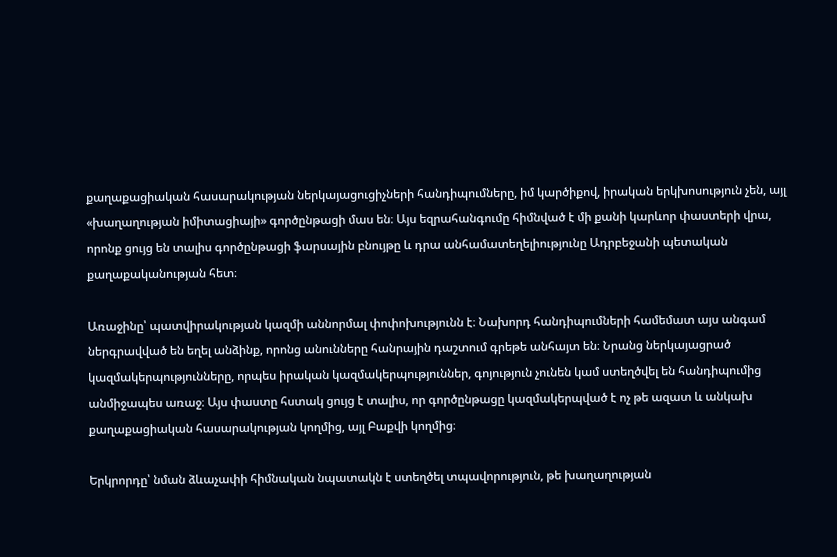քաղաքացիական հասարակության ներկայացուցիչների հանդիպումները, իմ կարծիքով, իրական երկխոսություն չեն, այլ «խաղաղության իմիտացիայի» գործընթացի մաս են։ Այս եզրահանգումը հիմնված է մի քանի կարևոր փաստերի վրա, որոնք ցույց են տալիս գործընթացի ֆարսային բնույթը և դրա անհամատեղելիությունը Ադրբեջանի պետական քաղաքականության հետ։

Առաջինը՝ պատվիրակության կազմի աննորմալ փոփոխությունն է։ Նախորդ հանդիպումների համեմատ այս անգամ ներգրավված են եղել անձինք, որոնց անունները հանրային դաշտում գրեթե անհայտ են։ Նրանց ներկայացրած կազմակերպությունները, որպես իրական կազմակերպություններ, գոյություն չունեն կամ ստեղծվել են հանդիպումից անմիջապես առաջ։ Այս փաստը հստակ ցույց է տալիս, որ գործընթացը կազմակերպված է ոչ թե ազատ և անկախ քաղաքացիական հասարակության կողմից, այլ Բաքվի կողմից։

Երկրորդը՝ նման ձևաչափի հիմնական նպատակն է ստեղծել տպավորություն, թե խաղաղության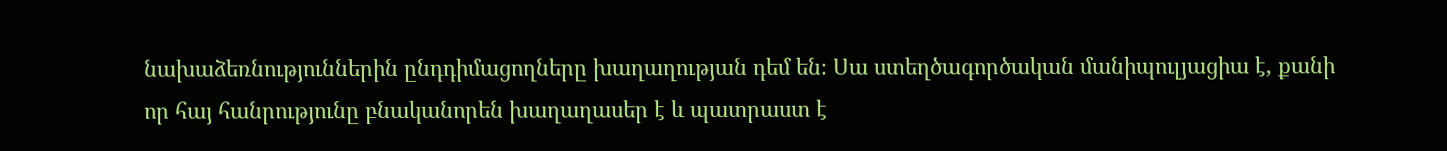նախաձեռնություններին ընդդիմացողները խաղաղության դեմ են։ Սա ստեղծագործական մանիպուլյացիա է, քանի որ հայ հանրությունը բնականորեն խաղաղասեր է և պատրաստ է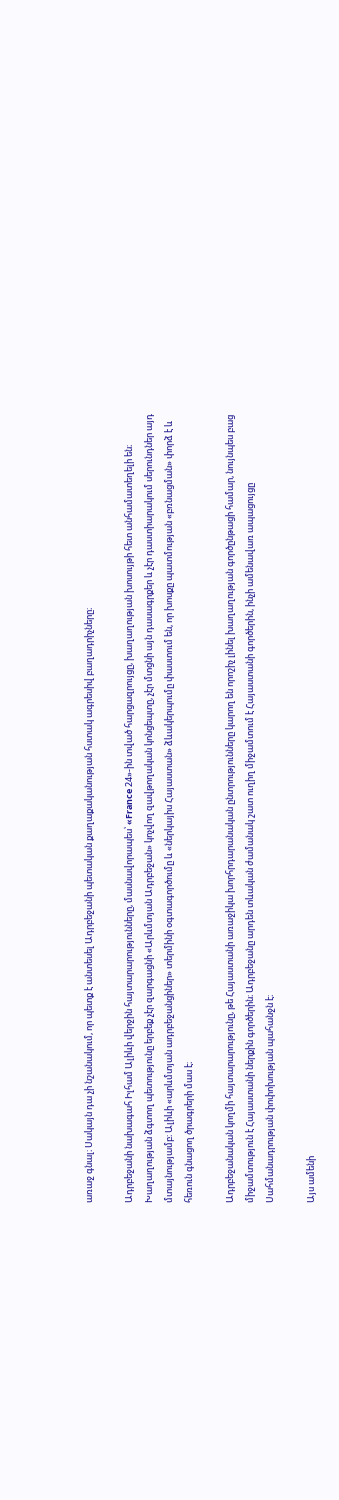առաջ գնալ։ Սակայն դա չի նշանակում, որ պետք է անտեսել Ադրբեջանի պետական քաղաքականության հստակ ագրեսիվ բաղադրիչները։

Ադրբեջանի նախագահ Իլհամ Ալիևի վերջին հայտարարությունները, մասնավորապես՝ «France 24»-ին տված հարցազրույցը, խաղաղության խոսույթի հետ անհամատեղելի են։ Խաղաղության ձգտող պետությունը երբեք չէր զարգացնի «Արևմտյան Ադրբեջան» կոչվող զավթողական կոնցեպտը, չէր մտցնի այն դասագրքեր և չէր դաստիարակում սերունդներ այդ մտայնությամբ։ Ալիևի «արևմտյան ադրբեջանցիներ» տերմինի օգտագործումը և «ներկայիս Հայաստան» ձևակերպումը փաստում են, որ խոսքը պատմության «բռնացման» փորձ է և հեռուն գնացող ծրագրերի մաս է։

Ադրբեջանական կողմի հայտարարությունը, թե Հայաստանի առաջիկա խորհրդարանական ընտրությունները կարող են որոշիչ լինել խաղաղության գործընթացի համար, նույնպես բաց միջամտություն է Հայաստանի ներքին գործերին։ Ադրբեջանը արդեն տևական ժամանակ շատ ուղիղ միջամտում է Հայաստանի գործերին, ինչի ամենավառ ապացույցը Սահմանադրության փոփոխության պահանջն է։

Այս ամենի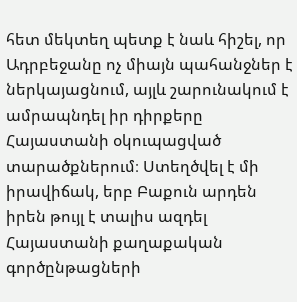հետ մեկտեղ պետք է նաև հիշել, որ Ադրբեջանը ոչ միայն պահանջներ է ներկայացնում, այլև շարունակում է ամրապնդել իր դիրքերը Հայաստանի օկուպացված տարածքներում։ Ստեղծվել է մի իրավիճակ, երբ Բաքուն արդեն իրեն թույլ է տալիս ազդել Հայաստանի քաղաքական գործընթացների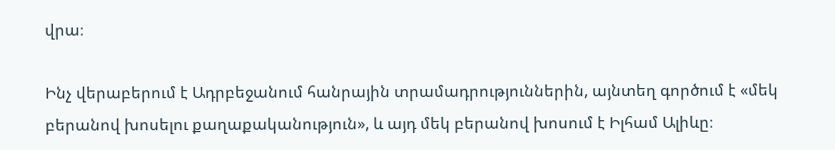վրա։

Ինչ վերաբերում է Ադրբեջանում հանրային տրամադրություններին, այնտեղ գործում է «մեկ բերանով խոսելու քաղաքականություն», և այդ մեկ բերանով խոսում է Իլհամ Ալիևը։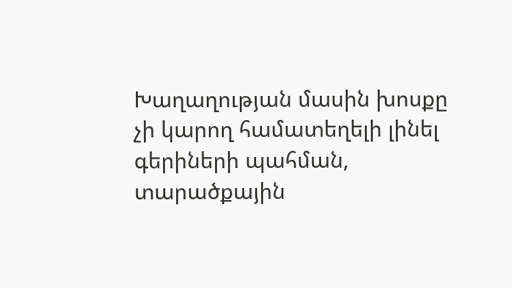Խաղաղության մասին խոսքը չի կարող համատեղելի լինել գերիների պահման, տարածքային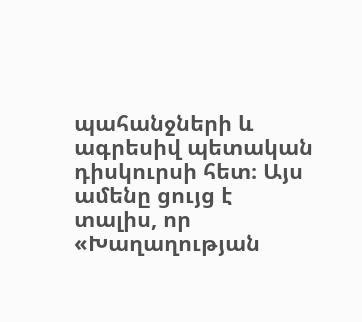պահանջների և ագրեսիվ պետական դիսկուրսի հետ։ Այս ամենը ցույց է տալիս, որ «Խաղաղության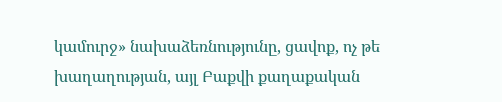կամուրջ» նախաձեռնությունը, ցավոք, ոչ թե խաղաղության, այլ Բաքվի քաղաքական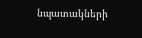նպատակների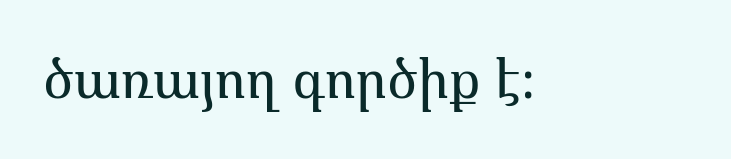ծառայող գործիք է։